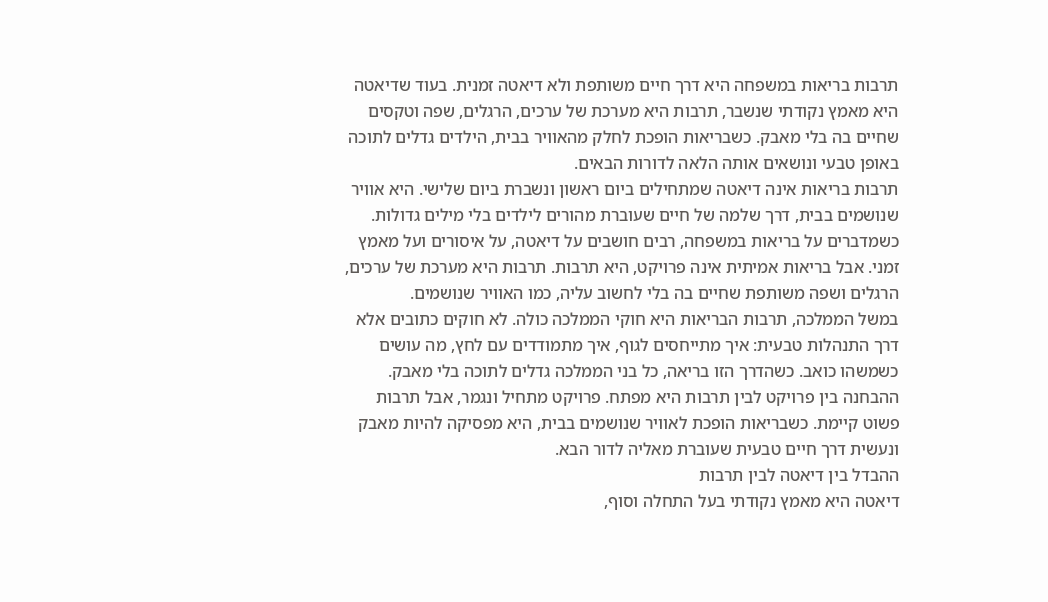תרבות בריאות במשפחה היא דרך חיים משותפת ולא דיאטה זמנית. בעוד שדיאטה היא מאמץ נקודתי שנשבר, תרבות היא מערכת של ערכים, הרגלים, שפה וטקסים שחיים בה בלי מאבק. כשבריאות הופכת לחלק מהאוויר בבית, הילדים גדלים לתוכה באופן טבעי ונושאים אותה הלאה לדורות הבאים.
תרבות בריאות אינה דיאטה שמתחילים ביום ראשון ונשברת ביום שלישי. היא אוויר שנושמים בבית, דרך שלמה של חיים שעוברת מהורים לילדים בלי מילים גדולות.
כשמדברים על בריאות במשפחה, רבים חושבים על דיאטה, על איסורים ועל מאמץ זמני. אבל בריאות אמיתית אינה פרויקט, היא תרבות. תרבות היא מערכת של ערכים, הרגלים ושפה משותפת שחיים בה בלי לחשוב עליה, כמו האוויר שנושמים.
במשל הממלכה, תרבות הבריאות היא חוקי הממלכה כולה. לא חוקים כתובים אלא דרך התנהלות טבעית: איך מתייחסים לגוף, איך מתמודדים עם לחץ, מה עושים כשמשהו כואב. כשהדרך הזו בריאה, כל בני הממלכה גדלים לתוכה בלי מאבק.
ההבחנה בין פרויקט לבין תרבות היא מפתח. פרויקט מתחיל ונגמר, אבל תרבות פשוט קיימת. כשבריאות הופכת לאוויר שנושמים בבית, היא מפסיקה להיות מאבק ונעשית דרך חיים טבעית שעוברת מאליה לדור הבא.
ההבדל בין דיאטה לבין תרבות
דיאטה היא מאמץ נקודתי בעל התחלה וסוף,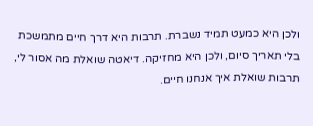ולכן היא כמעט תמיד נשברת. תרבות היא דרך חיים מתמשכת בלי תאריך סיום, ולכן היא מחזיקה. דיאטה שואלת מה אסור לי, תרבות שואלת איך אנחנו חיים.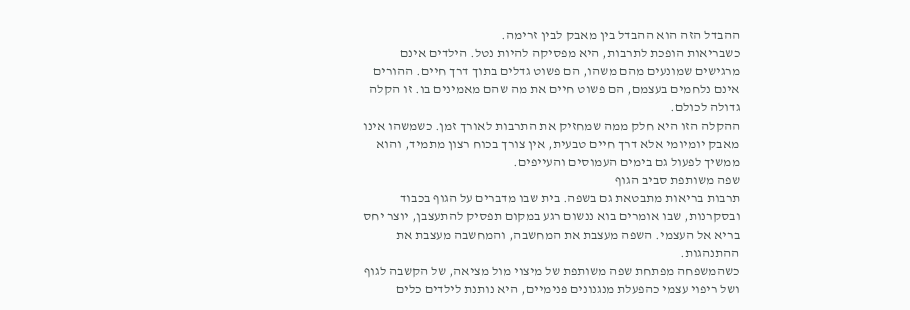ההבדל הזה הוא ההבדל בין מאבק לבין זרימה.
כשבריאות הופכת לתרבות, היא מפסיקה להיות נטל. הילדים אינם מרגישים שמונעים מהם משהו, הם פשוט גדלים בתוך דרך חיים. ההורים אינם נלחמים בעצמם, הם פשוט חיים את מה שהם מאמינים בו. זו הקלה גדולה לכולם.
ההקלה הזו היא חלק ממה שמחזיק את התרבות לאורך זמן. כשמשהו אינו מאבק יומיומי אלא דרך חיים טבעית, אין צורך בכוח רצון מתמיד, והוא ממשיך לפעול גם בימים העמוסים והעייפים.
שפה משותפת סביב הגוף
תרבות בריאות מתבטאת גם בשפה. בית שבו מדברים על הגוף בכבוד ובסקרנות, שבו אומרים בוא ננשום רגע במקום תפסיק להתעצבן, יוצר יחס בריא אל העצמי. השפה מעצבת את המחשבה, והמחשבה מעצבת את ההתנהגות.
כשהמשפחה מפתחת שפה משותפת של מיצוי מול מציאה, של הקשבה לגוף ושל ריפוי עצמי כהפעלת מנגנונים פנימיים, היא נותנת לילדים כלים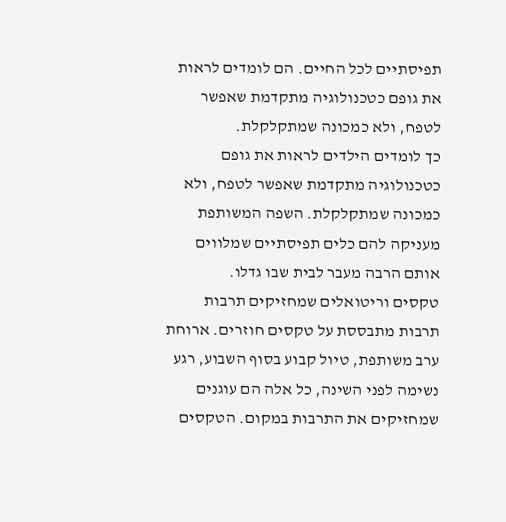תפיסתיים לכל החיים. הם לומדים לראות את גופם כטכנולוגיה מתקדמת שאפשר לטפח, ולא כמכונה שמתקלקלת.
כך לומדים הילדים לראות את גופם כטכנולוגיה מתקדמת שאפשר לטפח, ולא כמכונה שמתקלקלת. השפה המשותפת מעניקה להם כלים תפיסתיים שמלווים אותם הרבה מעבר לבית שבו גדלו.
טקסים וריטואלים שמחזיקים תרבות
תרבות מתבססת על טקסים חוזרים. ארוחת ערב משותפת, טיול קבוע בסוף השבוע, רגע נשימה לפני השינה, כל אלה הם עוגנים שמחזיקים את התרבות במקום. הטקסים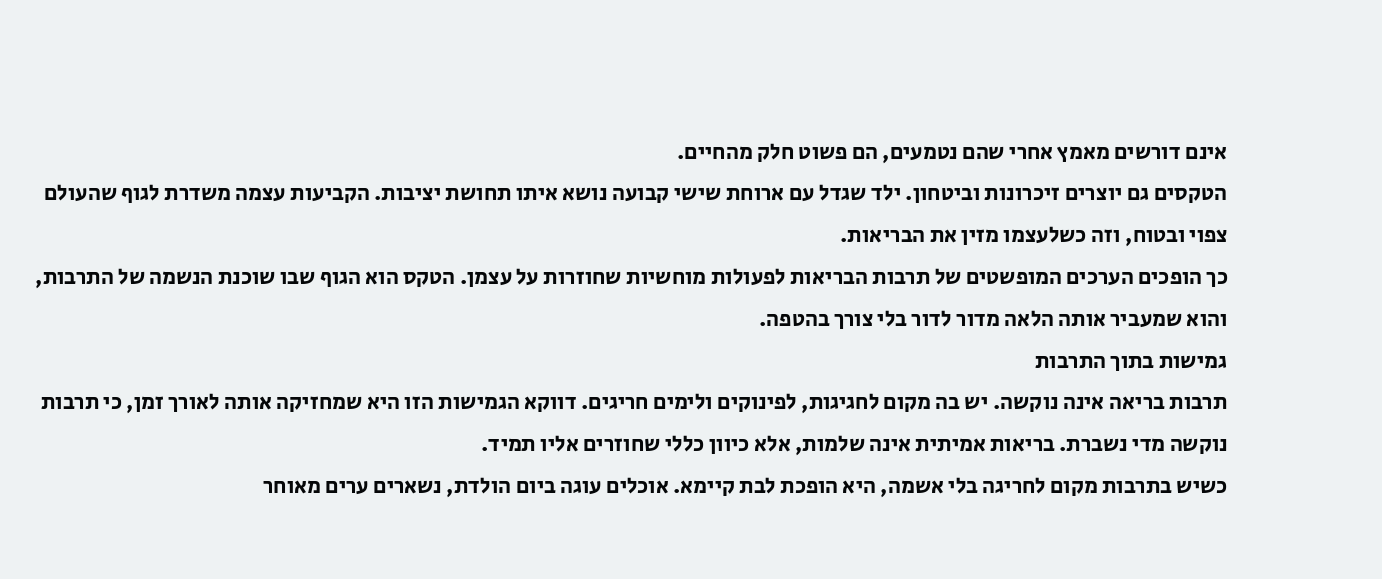אינם דורשים מאמץ אחרי שהם נטמעים, הם פשוט חלק מהחיים.
הטקסים גם יוצרים זיכרונות וביטחון. ילד שגדל עם ארוחת שישי קבועה נושא איתו תחושת יציבות. הקביעות עצמה משדרת לגוף שהעולם צפוי ובטוח, וזה כשלעצמו מזין את הבריאות.
כך הופכים הערכים המופשטים של תרבות הבריאות לפעולות מוחשיות שחוזרות על עצמן. הטקס הוא הגוף שבו שוכנת הנשמה של התרבות, והוא שמעביר אותה הלאה מדור לדור בלי צורך בהטפה.
גמישות בתוך התרבות
תרבות בריאה אינה נוקשה. יש בה מקום לחגיגות, לפינוקים ולימים חריגים. דווקא הגמישות הזו היא שמחזיקה אותה לאורך זמן, כי תרבות נוקשה מדי נשברת. בריאות אמיתית אינה שלמות, אלא כיוון כללי שחוזרים אליו תמיד.
כשיש בתרבות מקום לחריגה בלי אשמה, היא הופכת לבת קיימא. אוכלים עוגה ביום הולדת, נשארים ערים מאוחר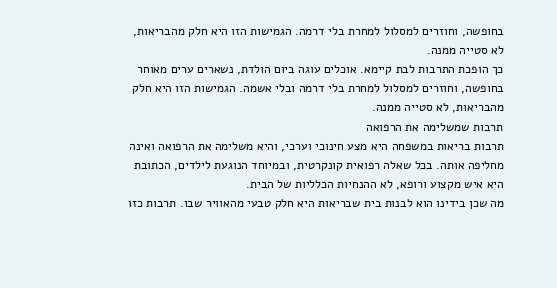בחופשה, וחוזרים למסלול למחרת בלי דרמה. הגמישות הזו היא חלק מהבריאות, לא סטייה ממנה.
כך הופכת התרבות לבת קיימא. אוכלים עוגה ביום הולדת, נשארים ערים מאוחר בחופשה, וחוזרים למסלול למחרת בלי דרמה ובלי אשמה. הגמישות הזו היא חלק מהבריאות, לא סטייה ממנה.
תרבות שמשלימה את הרפואה
תרבות בריאות במשפחה היא מצע חינוכי וערכי, והיא משלימה את הרפואה ואינה מחליפה אותה. בכל שאלה רפואית קונקרטית, ובמיוחד הנוגעת לילדים, הכתובת היא איש מקצוע ורופא, לא ההנחיות הכלליות של הבית.
מה שכן בידינו הוא לבנות בית שבריאות היא חלק טבעי מהאוויר שבו. תרבות כזו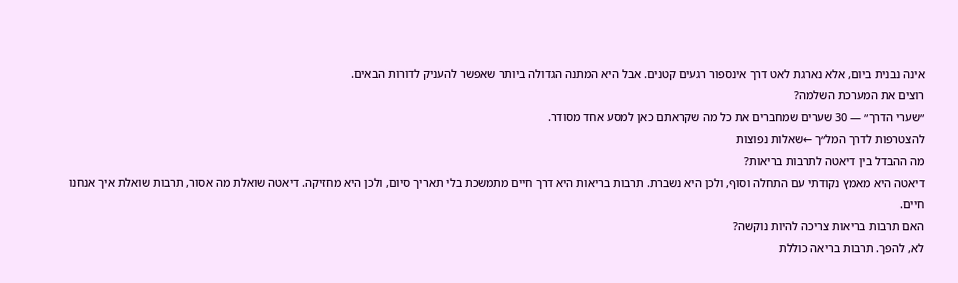אינה נבנית ביום, אלא נארגת לאט דרך אינספור רגעים קטנים. אבל היא המתנה הגדולה ביותר שאפשר להעניק לדורות הבאים.
רוצים את המערכת השלמה?
״שערי הדרך״ — 30 שערים שמחברים את כל מה שקראתם כאן למסע אחד מסודר.
להצטרפות לדרך המל״ך ←שאלות נפוצות
מה ההבדל בין דיאטה לתרבות בריאות?
דיאטה היא מאמץ נקודתי עם התחלה וסוף, ולכן היא נשברת. תרבות בריאות היא דרך חיים מתמשכת בלי תאריך סיום, ולכן היא מחזיקה. דיאטה שואלת מה אסור, תרבות שואלת איך אנחנו חיים.
האם תרבות בריאות צריכה להיות נוקשה?
לא, להפך. תרבות בריאה כוללת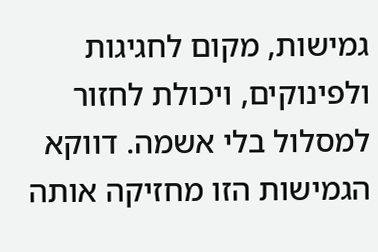גמישות, מקום לחגיגות ולפינוקים, ויכולת לחזור למסלול בלי אשמה. דווקא הגמישות הזו מחזיקה אותה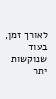לאורך זמן, בעוד שנוקשות יתר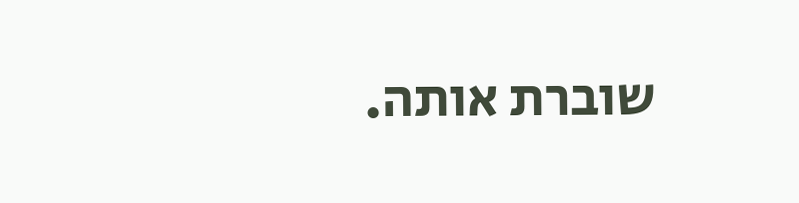שוברת אותה.